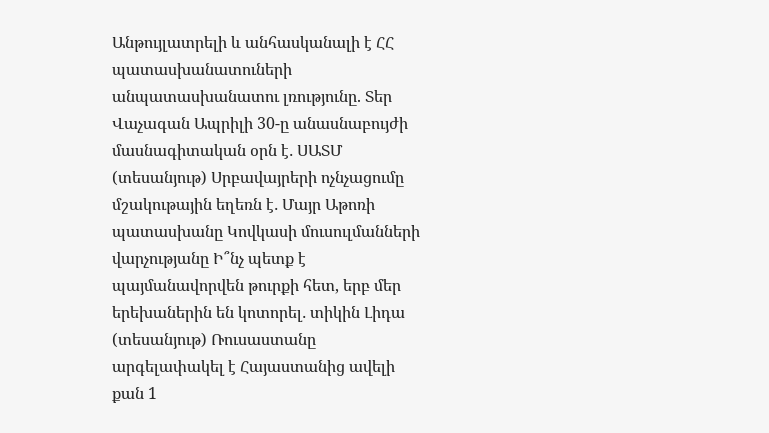Անթույլատրելի և անհասկանալի է ՀՀ պատասխանատուների անպատասխանատու լռությունը. Տեր Վաչագան Ապրիլի 30-ը անասնաբույժի մասնագիտական օրն է․ ՍԱՏՄ (տեսանյութ) Սրբավայրերի ոչնչացումը մշակութային եղեռն է․ Մայր Աթոռի պատասխանը Կովկասի մուսուլմանների վարչությանը Ի՞նչ պետք է պայմանավորվեն թուրքի հետ, երբ մեր երեխաներին են կոտորել․ տիկին Լիդա (տեսանյութ) Ռուսաստանը արգելափակել է Հայաստանից ավելի քան 1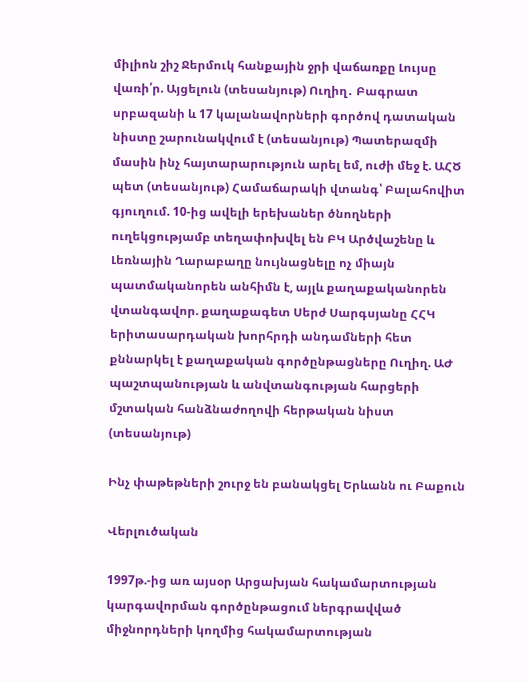միլիոն շիշ Ջերմուկ հանքային ջրի վաճառքը Լույսը վառի՛ր. Այցելուն (տեսանյութ) Ուղիղ․ Բագրատ սրբազանի և 17 կալանավորների գործով դատական նիստը շարունակվում է (տեսանյութ) Պատերազմի մասին ինչ հայտարարություն արել եմ, ուժի մեջ է. ԱՀԾ պետ (տեսանյութ) Համաճարակի վտանգ՝ Բալահովիտ գյուղում. 10-ից ավելի երեխաներ ծնողների ուղեկցությամբ տեղափոխվել են ԲԿ Արծվաշենը և Լեռնային Ղարաբաղը նույնացնելը ոչ միայն պատմականորեն անհիմն է, այլև քաղաքականորեն վտանգավոր. քաղաքագետ Սերժ Սարգսյանը ՀՀԿ երիտասարդական խորհրդի անդամների հետ քննարկել է քաղաքական գործընթացները Ուղիղ. ԱԺ պաշտպանության և անվտանգության հարցերի մշտական հանձնաժողովի հերթական նիստ (տեսանյութ)

Ինչ փաթեթների շուրջ են բանակցել Երևանն ու Բաքուն

Վերլուծական

1997թ.-ից առ այսօր Արցախյան հակամարտության կարգավորման գործընթացում ներգրավված միջնորդների կողմից հակամարտության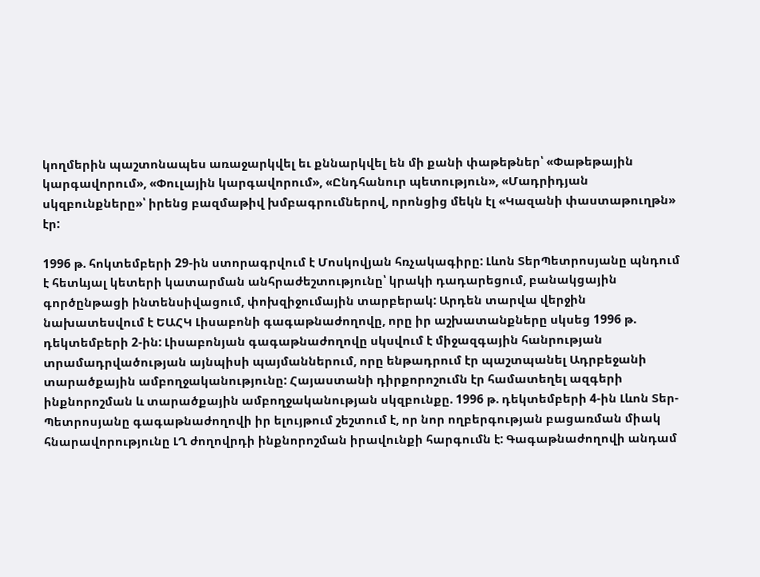կողմերին պաշտոնապես առաջարկվել եւ քննարկվել են մի քանի փաթեթներ՝ «Փաթեթային կարգավորում», «Փուլային կարգավորում», «Ընդհանուր պետություն», «Մադրիդյան սկզբունքները»՝ իրենց բազմաթիվ խմբագրումներով, որոնցից մեկն էլ «Կազանի փաստաթուղթն» էր:

1996 թ. հոկտեմբերի 29-ին ստորագրվում է Մոսկովյան հռչակագիրը: Լևոն ՏերՊետրոսյանը պնդում է հետևյալ կետերի կատարման անհրաժեշտությունը՝ կրակի դադարեցում, բանակցային գործընթացի ինտենսիվացում, փոխզիջումային տարբերակ: Արդեն տարվա վերջին նախատեսվում է ԵԱՀԿ Լիսաբոնի գագաթնաժողովը, որը իր աշխատանքները սկսեց 1996 թ. դեկտեմբերի 2-ին: Լիսաբոնյան գագաթնաժողովը սկսվում է միջազգային հանրության տրամադրվածության այնպիսի պայմաններում, որը ենթադրում էր պաշտպանել Ադրբեջանի տարածքային ամբողջականությունը: Հայաստանի դիրքորոշումն էր համատեղել ազգերի ինքնորոշման և տարածքային ամբողջականության սկզբունքը. 1996 թ. դեկտեմբերի 4-ին Լևոն Տեր-Պետրոսյանը գագաթնաժողովի իր ելույթում շեշտում է, որ նոր ողբերգության բացառման միակ հնարավորությունը ԼՂ ժողովրդի ինքնորոշման իրավունքի հարգումն է: Գագաթնաժողովի անդամ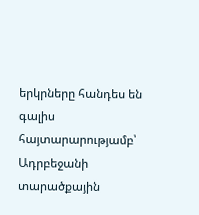երկրները հանդես են գալիս հայտարարությամբ՝ Ադրբեջանի տարածքային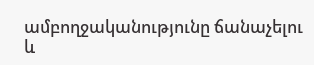ամբողջականությունը ճանաչելու և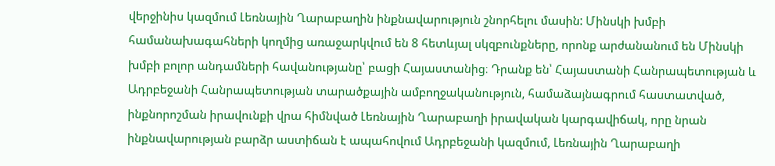վերջինիս կազմում Լեռնային Ղարաբաղին ինքնավարություն շնորհելու մասին: Մինսկի խմբի համանախագահների կողմից առաջարկվում են 8 հետևյալ սկզբունքները, որոնք արժանանում են Մինսկի խմբի բոլոր անդամների հավանությանը՝ բացի Հայաստանից։ Դրանք են՝ Հայաստանի Հանրապետության և Ադրբեջանի Հանրապետության տարածքային ամբողջականություն, համաձայնագրում հաստատված, ինքնորոշման իրավունքի վրա հիմնված Լեռնային Ղարաբաղի իրավական կարգավիճակ, որը նրան ինքնավարության բարձր աստիճան է ապահովում Ադրբեջանի կազմում, Լեռնային Ղարաբաղի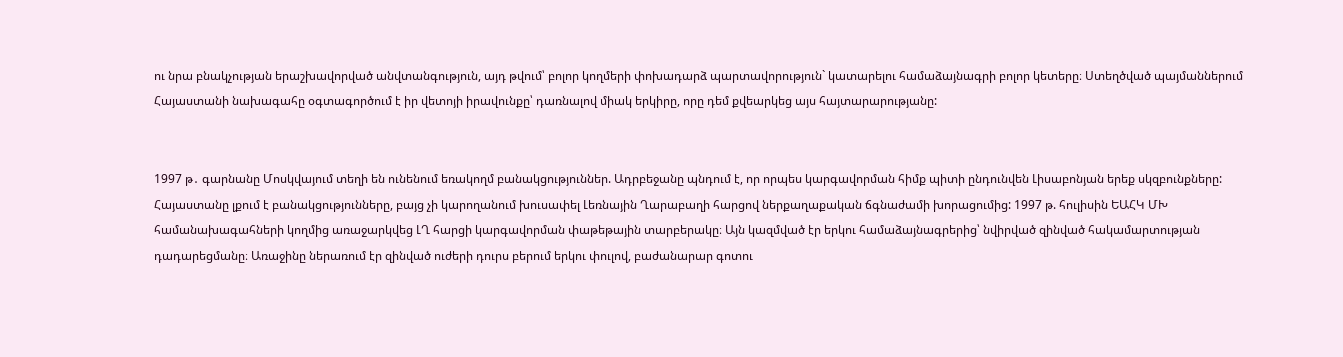ու նրա բնակչության երաշխավորված անվտանգություն, այդ թվում՝ բոլոր կողմերի փոխադարձ պարտավորություն` կատարելու համաձայնագրի բոլոր կետերը։ Ստեղծված պայմաններում Հայաստանի նախագահը օգտագործում է իր վետոյի իրավունքը՝ դառնալով միակ երկիրը, որը դեմ քվեարկեց այս հայտարարությանը:


1997 թ․ գարնանը Մոսկվայում տեղի են ունենում եռակողմ բանակցություններ. Ադրբեջանը պնդում է, որ որպես կարգավորման հիմք պիտի ընդունվեն Լիսաբոնյան երեք սկզբունքները: Հայաստանը լքում է բանակցությունները, բայց չի կարողանում խուսափել Լեռնային Ղարաբաղի հարցով ներքաղաքական ճգնաժամի խորացումից: 1997 թ. հուլիսին ԵԱՀԿ ՄԽ համանախագահների կողմից առաջարկվեց ԼՂ հարցի կարգավորման փաթեթային տարբերակը։ Այն կազմված էր երկու համաձայնագրերից՝ նվիրված զինված հակամարտության դադարեցմանը։ Առաջինը ներառում էր զինված ուժերի դուրս բերում երկու փուլով, բաժանարար գոտու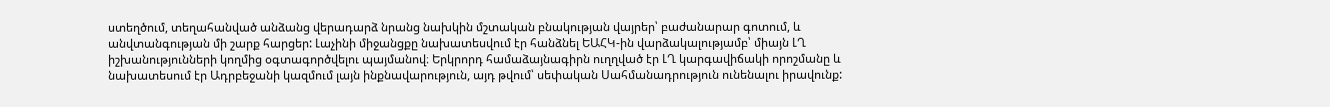ստեղծում, տեղահանված անձանց վերադարձ նրանց նախկին մշտական բնակության վայրեր՝ բաժանարար գոտում, և անվտանգության մի շարք հարցեր: Լաչինի միջանցքը նախատեսվում էր հանձնել ԵԱՀԿ-ին վարձակալությամբ՝ միայն ԼՂ իշխանությունների կողմից օգտագործվելու պայմանով։ Երկրորդ համաձայնագիրն ուղղված էր ԼՂ կարգավիճակի որոշմանը և նախատեսում էր Ադրբեջանի կազմում լայն ինքնավարություն, այդ թվում՝ սեփական Սահմանադրություն ունենալու իրավունք: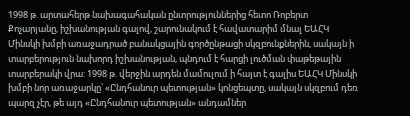1998 թ. արտահերթ նախագահական ընտրություններից հետո Ռոբերտ Քոչարյանը, իշխանության գալով, շարունակում է հավատարիմ մնալ ԵԱՀԿ Մինսկի խմբի առաջադրած բանակցային գործընթացի սկզբունքներին, սակայն ի տարբերություն նախորդ իշխանության, պնդում է հարցի լուծման փաթեթային տարբերակի վրա: 1998 թ. վերջին արդեն մամուլում ի հայտ է գալիս ԵԱՀԿ Մինսկի խմբի նոր առաջարկը՝ «Ընդհանուր պետության» կոնցեպտը, սակայն սկզբում դեռ պարզ չէր, թե այդ «Ընդհանուր պետության» անդամներ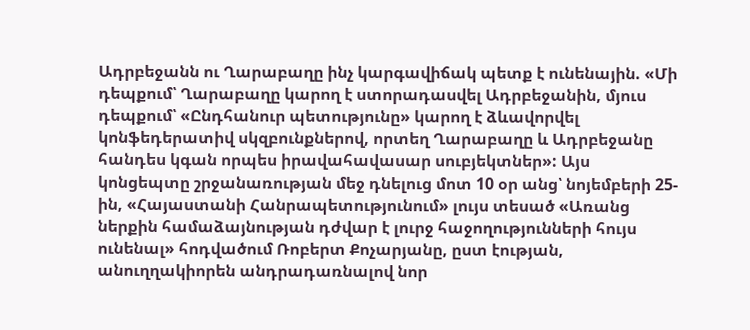Ադրբեջանն ու Ղարաբաղը ինչ կարգավիճակ պետք է ունենային. «Մի դեպքում՝ Ղարաբաղը կարող է ստորադասվել Ադրբեջանին, մյուս դեպքում՝ «Ընդհանուր պետությունը» կարող է ձևավորվել կոնֆեդերատիվ սկզբունքներով, որտեղ Ղարաբաղը և Ադրբեջանը հանդես կգան որպես իրավահավասար սուբյեկտներ»: Այս կոնցեպտը շրջանառության մեջ դնելուց մոտ 10 օր անց՝ նոյեմբերի 25-ին, «Հայաստանի Հանրապետությունում» լույս տեսած «Առանց ներքին համաձայնության դժվար է լուրջ հաջողությունների հույս ունենալ» հոդվածում Ռոբերտ Քոչարյանը, ըստ էության, անուղղակիորեն անդրադառնալով նոր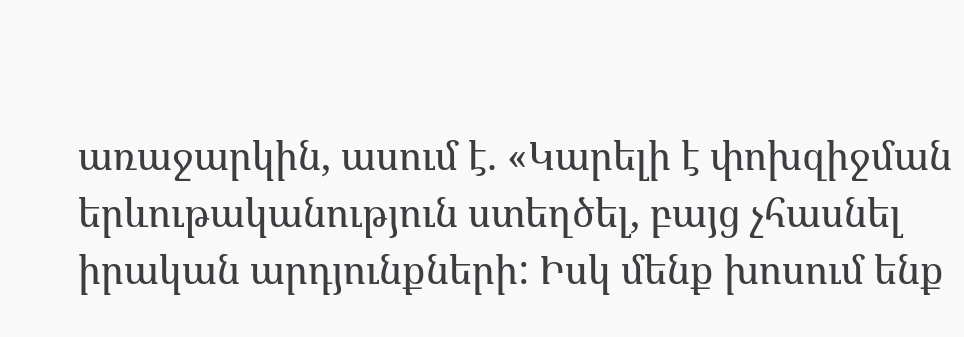առաջարկին, ասում է. «Կարելի է փոխզիջման երևութականություն ստեղծել, բայց չհասնել իրական արդյունքների: Իսկ մենք խոսում ենք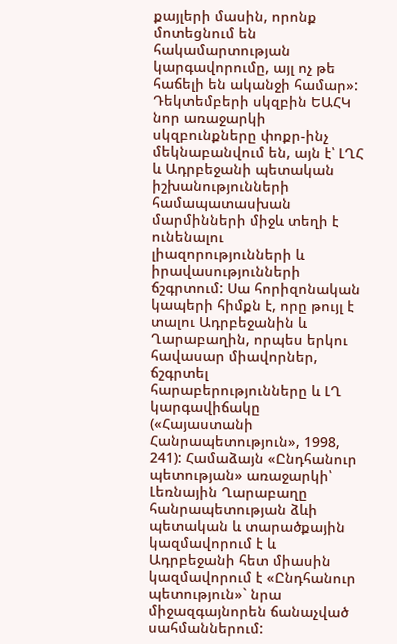քայլերի մասին, որոնք մոտեցնում են հակամարտության կարգավորումը, այլ ոչ թե հաճելի են ականջի համար»: Դեկտեմբերի սկզբին ԵԱՀԿ նոր առաջարկի սկզբունքները փոքր-ինչ մեկնաբանվում են, այն է՝ ԼՂՀ և Ադրբեջանի պետական իշխանությունների համապատասխան մարմինների միջև տեղի է ունենալու լիազորությունների և իրավասությունների ճշգրտում: Սա հորիզոնական կապերի հիմքն է, որը թույլ է տալու Ադրբեջանին և Ղարաբաղին, որպես երկու հավասար միավորներ, ճշգրտել հարաբերությունները և ԼՂ կարգավիճակը («Հայաստանի Հանրապետություն», 1998, 241): Համաձայն «Ընդհանուր պետության» առաջարկի՝ Լեռնային Ղարաբաղը հանրապետության ձևի պետական և տարածքային կազմավորում է և Ադրբեջանի հետ միասին կազմավորում է «Ընդհանուր պետություն»` նրա միջազգայնորեն ճանաչված սահմաններում: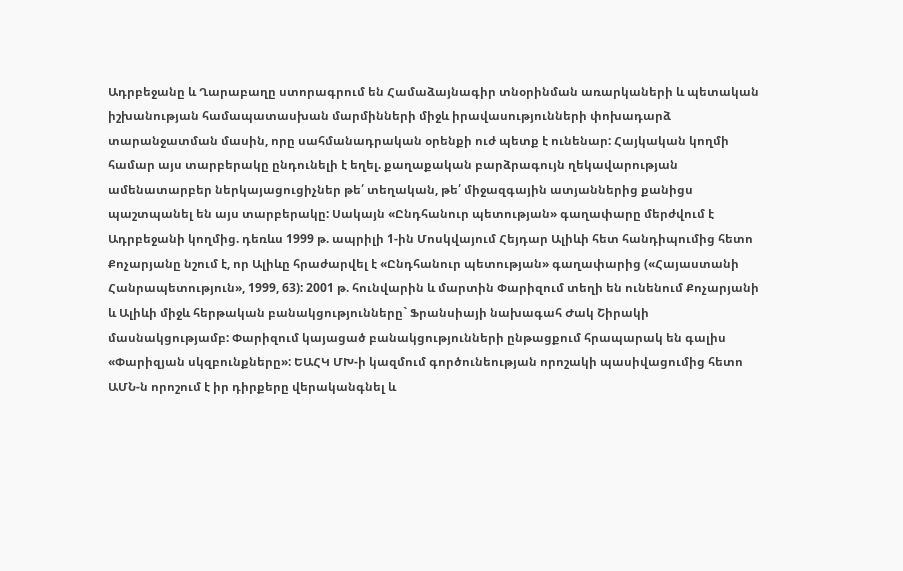Ադրբեջանը և Ղարաբաղը ստորագրում են Համաձայնագիր տնօրինման առարկաների և պետական իշխանության համապատասխան մարմինների միջև իրավասությունների փոխադարձ տարանջատման մասին, որը սահմանադրական օրենքի ուժ պետք է ունենար: Հայկական կողմի համար այս տարբերակը ընդունելի է եղել. քաղաքական բարձրագույն ղեկավարության ամենատարբեր ներկայացուցիչներ թե՛ տեղական, թե՛ միջազգային ատյաններից քանիցս պաշտպանել են այս տարբերակը: Սակայն «Ընդհանուր պետության» գաղափարը մերժվում է Ադրբեջանի կողմից. դեռևս 1999 թ. ապրիլի 1-ին Մոսկվայում Հեյդար Ալիևի հետ հանդիպումից հետո Քոչարյանը նշում է, որ Ալիևը հրաժարվել է «Ընդհանուր պետության» գաղափարից («Հայաստանի Հանրապետություն», 1999, 63): 2001 թ. հունվարին և մարտին Փարիզում տեղի են ունենում Քոչարյանի և Ալիևի միջև հերթական բանակցությունները` Ֆրանսիայի նախագահ Ժակ Շիրակի մասնակցությամբ: Փարիզում կայացած բանակցությունների ընթացքում հրապարակ են գալիս «Փարիզյան սկզբունքները»: ԵԱՀԿ ՄԽ-ի կազմում գործունեության որոշակի պասիվացումից հետո ԱՄՆ-ն որոշում է իր դիրքերը վերականգնել և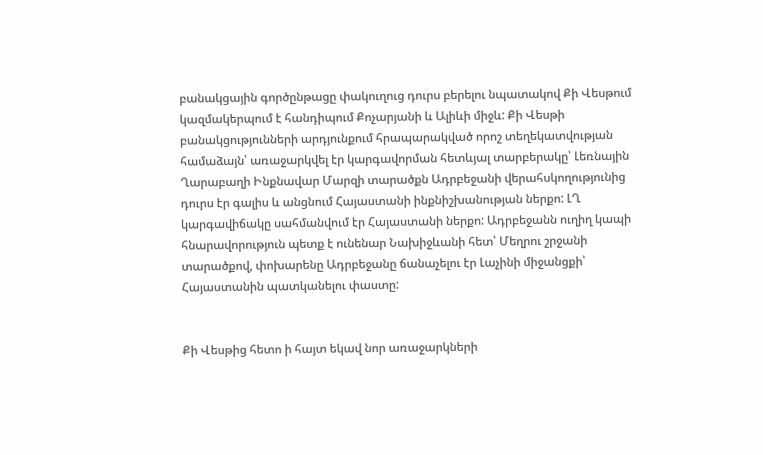բանակցային գործընթացը փակուղուց դուրս բերելու նպատակով Քի Վեսթում կազմակերպում է հանդիպում Քոչարյանի և Ալիևի միջև: Քի Վեսթի բանակցությունների արդյունքում հրապարակված որոշ տեղեկատվության համաձայն՝ առաջարկվել էր կարգավորման հետևյալ տարբերակը՝ Լեռնային Ղարաբաղի Ինքնավար Մարզի տարածքն Ադրբեջանի վերահսկողությունից դուրս էր գալիս և անցնում Հայաստանի ինքնիշխանության ներքո: ԼՂ կարգավիճակը սահմանվում էր Հայաստանի ներքո: Ադրբեջանն ուղիղ կապի հնարավորություն պետք է ունենար Նախիջևանի հետ՝ Մեղրու շրջանի տարածքով, փոխարենը Ադրբեջանը ճանաչելու էր Լաչինի միջանցքի՝ Հայաստանին պատկանելու փաստը:


Քի Վեսթից հետո ի հայտ եկավ նոր առաջարկների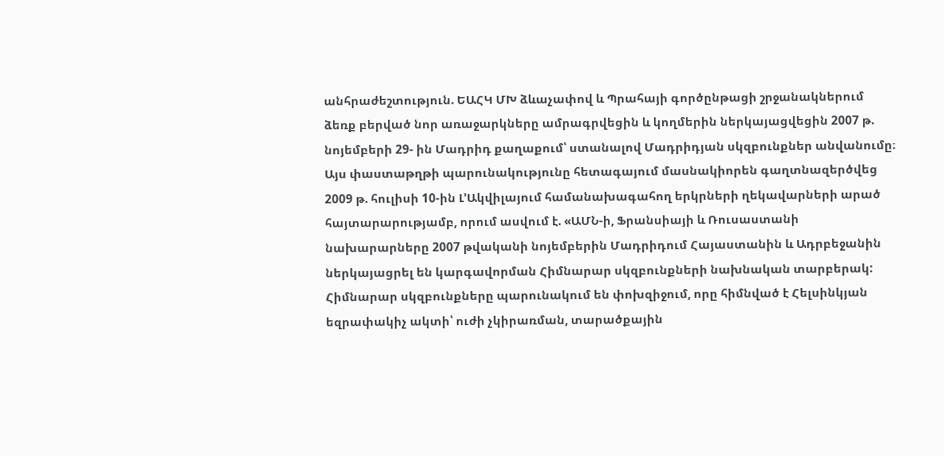անհրաժեշտություն. ԵԱՀԿ ՄԽ ձևաչափով և Պրահայի գործընթացի շրջանակներում ձեռք բերված նոր առաջարկները ամրագրվեցին և կողմերին ներկայացվեցին 2007 թ. նոյեմբերի 29- ին Մադրիդ քաղաքում՝ ստանալով Մադրիդյան սկզբունքներ անվանումը։ Այս փաստաթղթի պարունակությունը հետագայում մասնակիորեն գաղտնազերծվեց 2009 թ. հուլիսի 10-ին Լ՚Ակվիլայում համանախագահող երկրների ղեկավարների արած հայտարարությամբ, որում ասվում է. «ԱՄՆ-ի, Ֆրանսիայի և Ռուսաստանի նախարարները 2007 թվականի նոյեմբերին Մադրիդում Հայաստանին և Ադրբեջանին ներկայացրել են կարգավորման Հիմնարար սկզբունքների նախնական տարբերակ: Հիմնարար սկզբունքները պարունակում են փոխզիջում, որը հիմնված է Հելսինկյան եզրափակիչ ակտի՝ ուժի չկիրառման, տարածքային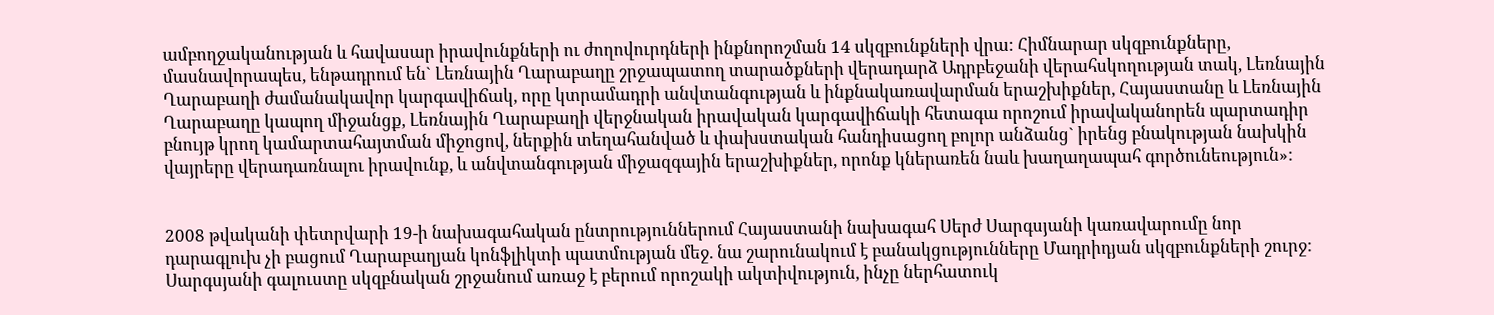ամբողջականության և հավասար իրավունքների ու ժողովուրդների ինքնորոշման 14 սկզբունքների վրա: Հիմնարար սկզբունքները, մասնավորապես, ենթադրում են` Լեռնային Ղարաբաղը շրջապատող տարածքների վերադարձ Ադրբեջանի վերահսկողության տակ, Լեռնային Ղարաբաղի ժամանակավոր կարգավիճակ, որը կտրամադրի անվտանգության և ինքնակառավարման երաշխիքներ, Հայաստանը և Լեռնային Ղարաբաղը կապող միջանցք, Լեռնային Ղարաբաղի վերջնական իրավական կարգավիճակի հետագա որոշում իրավականորեն պարտադիր բնույթ կրող կամարտահայտման միջոցով, ներքին տեղահանված և փախստական հանդիսացող բոլոր անձանց` իրենց բնակության նախկին վայրերը վերադառնալու իրավունք, և անվտանգության միջազգային երաշխիքներ, որոնք կներառեն նաև խաղաղապահ գործունեություն»:


2008 թվականի փետրվարի 19-ի նախագահական ընտրություններում Հայաստանի նախագահ Սերժ Սարգսյանի կառավարումը նոր դարագլուխ չի բացում Ղարաբաղյան կոնֆլիկտի պատմության մեջ. նա շարունակում է բանակցությունները Մադրիդյան սկզբունքների շուրջ: Սարգսյանի գալուստը սկզբնական շրջանում առաջ է բերում որոշակի ակտիվություն, ինչը ներհատուկ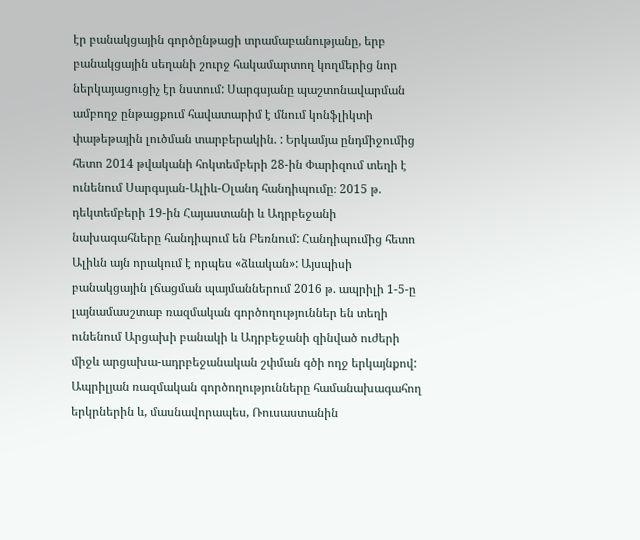էր բանակցային գործընթացի տրամաբանությանը, երբ բանակցային սեղանի շուրջ հակամարտող կողմերից նոր ներկայացուցիչ էր նստում: Սարգսյանը պաշտոնավարման ամբողջ ընթացքում հավատարիմ է մնում կոնֆլիկտի փաթեթային լուծման տարբերակին. : Երկամյա ընդմիջումից հետո 2014 թվականի հոկտեմբերի 28-ին Փարիզում տեղի է ունենում Սարգսյան-Ալիև-Օլանդ հանդիպումը։ 2015 թ. դեկտեմբերի 19-ին Հայաստանի և Ադրբեջանի նախագահները հանդիպում են Բեռնում: Հանդիպումից հետո Ալիևն այն որակում է որպես «ձևական»: Այսպիսի բանակցային լճացման պայմաններում 2016 թ. ապրիլի 1-5-ը լայնամասշտաբ ռազմական գործողություններ են տեղի ունենում Արցախի բանակի և Ադրբեջանի զինված ուժերի միջև արցախա-ադրբեջանական շփման գծի ողջ երկայնքով: Ապրիլյան ռազմական գործողությունները համանախագահող երկրներին և, մասնավորապես, Ռուսաստանին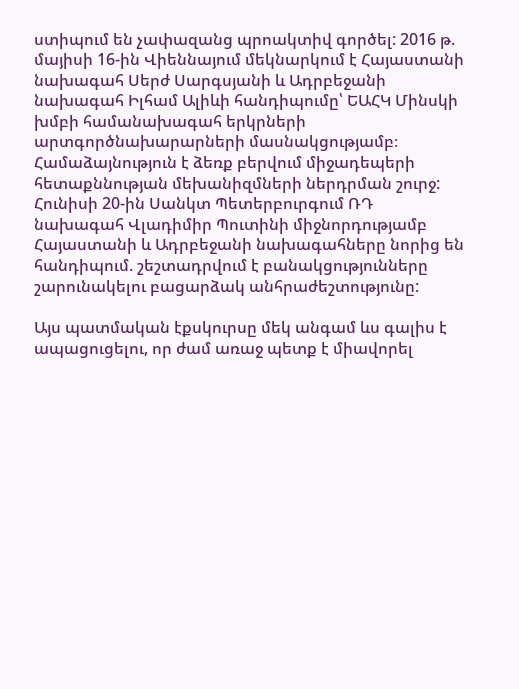ստիպում են չափազանց պրոակտիվ գործել: 2016 թ. մայիսի 16-ին Վիեննայում մեկնարկում է Հայաստանի նախագահ Սերժ Սարգսյանի և Ադրբեջանի նախագահ Իլհամ Ալիևի հանդիպումը՝ ԵԱՀԿ Մինսկի խմբի համանախագահ երկրների արտգործնախարարների մասնակցությամբ։ Համաձայնություն է ձեռք բերվում միջադեպերի հետաքննության մեխանիզմների ներդրման շուրջ: Հունիսի 20-ին Սանկտ Պետերբուրգում ՌԴ նախագահ Վլադիմիր Պուտինի միջնորդությամբ Հայաստանի և Ադրբեջանի նախագահները նորից են հանդիպում. շեշտադրվում է բանակցությունները շարունակելու բացարձակ անհրաժեշտությունը:

Այս պատմական էքսկուրսը մեկ անգամ ևս գալիս է ապացուցելու, որ ժամ առաջ պետք է միավորել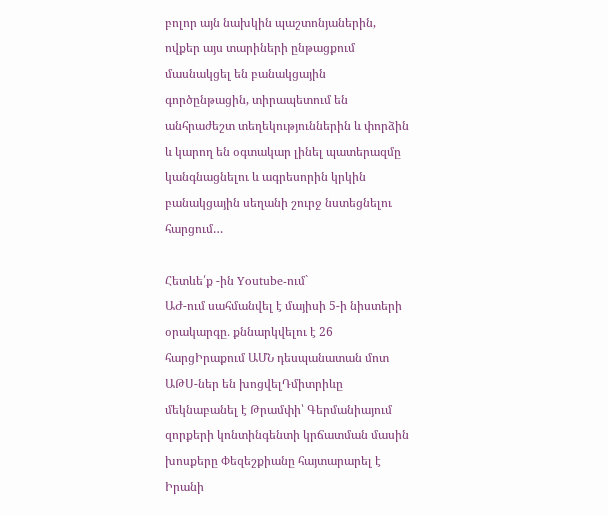բոլոր այն նախկին պաշտոնյաներին, ովքեր այս տարիների ընթացքում մասնակցել են բանակցային գործընթացին, տիրապետում են անհրաժեշտ տեղեկություններին և փորձին և կարող են օգտակար լինել պատերազմը կանգնացնելու և ագրեսորին կրկին բանակցային սեղանի շուրջ նստեցնելու հարցում…

Հետևե՛ք -ին Youtube-ում`
ԱԺ-ում սահմանվել է մայիսի 5-ի նիստերի օրակարգը․ քննարկվելու է 26 հարցԻրաքում ԱՄՆ դեսպանատան մոտ ԱԹՍ-ներ են խոցվելԴմիտրիևը մեկնաբանել է Թրամփի՝ Գերմանիայում զորքերի կոնտինգենտի կրճատման մասին խոսքերը Փեզեշքիանը հայտարարել է Իրանի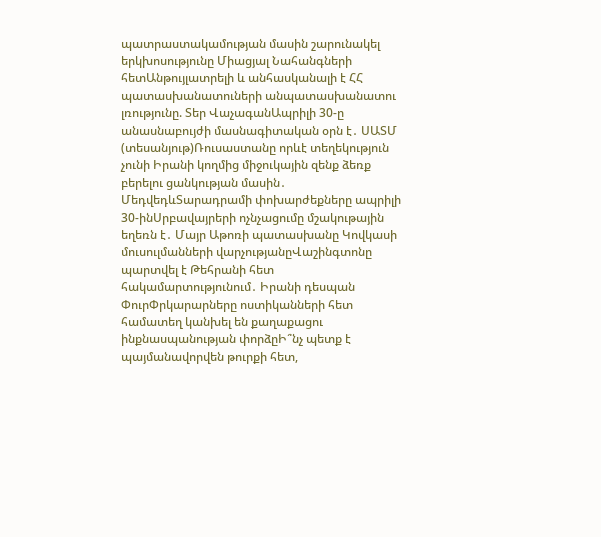պատրաստակամության մասին շարունակել երկխոսությունը Միացյալ Նահանգների հետԱնթույլատրելի և անհասկանալի է ՀՀ պատասխանատուների անպատասխանատու լռությունը. Տեր ՎաչագանԱպրիլի 30-ը անասնաբույժի մասնագիտական օրն է․ ՍԱՏՄ (տեսանյութ)Ռուսաստանը որևէ տեղեկություն չունի Իրանի կողմից միջուկային զենք ձեռք բերելու ցանկության մասին․ ՄեդվեդևՏարադրամի փոխարժեքները ապրիլի 30-ինՍրբավայրերի ոչնչացումը մշակութային եղեռն է․ Մայր Աթոռի պատասխանը Կովկասի մուսուլմանների վարչությանըՎաշինգտոնը պարտվել է Թեհրանի հետ հակամարտությունում․ Իրանի դեսպան ՓուրՓրկարարները ոստիկանների հետ համատեղ կանխել են քաղաքացու ինքնասպանության փորձըԻ՞նչ պետք է պայմանավորվեն թուրքի հետ,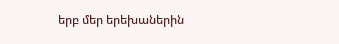երբ մեր երեխաներին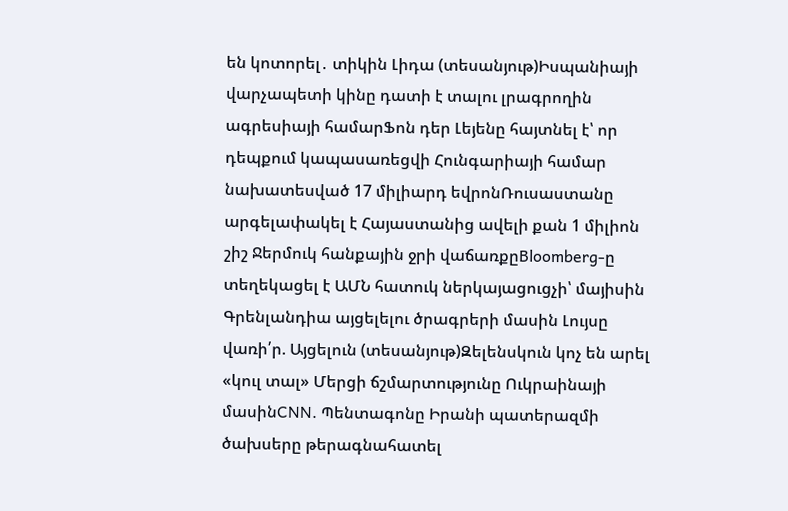են կոտորել․ տիկին Լիդա (տեսանյութ)Իսպանիայի վարչապետի կինը դատի է տալու լրագրողին ագրեսիայի համարՖոն դեր Լեյենը հայտնել է՝ որ դեպքում կապասառեցվի Հունգարիայի համար նախատեսված 17 միլիարդ եվրոնՌուսաստանը արգելափակել է Հայաստանից ավելի քան 1 միլիոն շիշ Ջերմուկ հանքային ջրի վաճառքըBloomberg-ը տեղեկացել է ԱՄՆ հատուկ ներկայացուցչի՝ մայիսին Գրենլանդիա այցելելու ծրագրերի մասին Լույսը վառի՛ր. Այցելուն (տեսանյութ)Զելենսկուն կոչ են արել «կուլ տալ» Մերցի ճշմարտությունը Ուկրաինայի մասինCNN. Պենտագոնը Իրանի պատերազմի ծախսերը թերագնահատել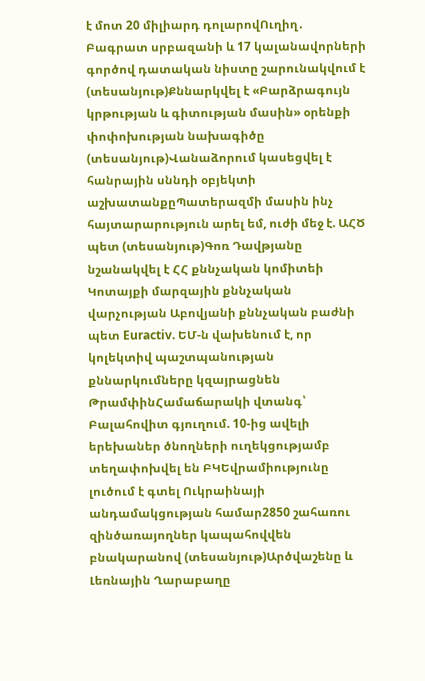է մոտ 20 միլիարդ դոլարովՈւղիղ․ Բագրատ սրբազանի և 17 կալանավորների գործով դատական նիստը շարունակվում է (տեսանյութ)Քննարկվել է «Բարձրագույն կրթության և գիտության մասին» օրենքի փոփոխության նախագիծը (տեսանյութ)Վանաձորում կասեցվել է հանրային սննդի օբյեկտի աշխատանքըՊատերազմի մասին ինչ հայտարարություն արել եմ, ուժի մեջ է. ԱՀԾ պետ (տեսանյութ)Գոռ Դավթյանը նշանակվել է ՀՀ քննչական կոմիտեի Կոտայքի մարզային քննչական վարչության Աբովյանի քննչական բաժնի պետ Euractiv. ԵՄ-ն վախենում է, որ կոլեկտիվ պաշտպանության քննարկումները կզայրացնեն ԹրամփինՀամաճարակի վտանգ՝ Բալահովիտ գյուղում. 10-ից ավելի երեխաներ ծնողների ուղեկցությամբ տեղափոխվել են ԲԿԵվրամիությունը լուծում է գտել Ուկրաինայի անդամակցության համար2850 շահառու զինծառայողներ կապահովվեն բնակարանով (տեսանյութ)Արծվաշենը և Լեռնային Ղարաբաղը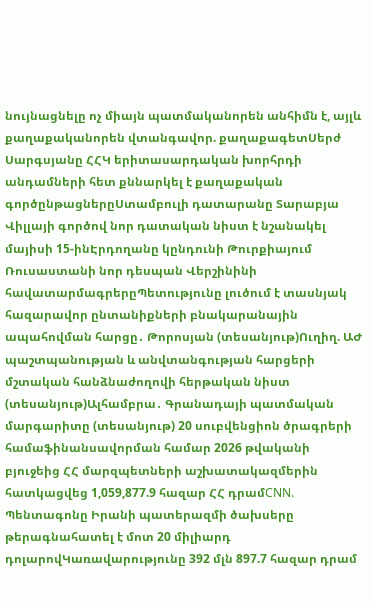նույնացնելը ոչ միայն պատմականորեն անհիմն է, այլև քաղաքականորեն վտանգավոր. քաղաքագետՍերժ Սարգսյանը ՀՀԿ երիտասարդական խորհրդի անդամների հետ քննարկել է քաղաքական գործընթացներըՍտամբուլի դատարանը Տարաբյա Վիլլայի գործով նոր դատական նիստ է նշանակել մայիսի 15-ինԷրդողանը կընդունի Թուրքիայում Ռուսաստանի նոր դեսպան Վերշինինի հավատարմագրերըՊետությունը լուծում է տասնյակ հազարավոր ընտանիքների բնակարանային ապահովման հարցը․ Թորոսյան (տեսանյութ)Ուղիղ. ԱԺ պաշտպանության և անվտանգության հարցերի մշտական հանձնաժողովի հերթական նիստ (տեսանյութ)Ալհամբրա․ Գրանադայի պատմական մարգարիտը (տեսանյութ) 20 սուբվենցիոն ծրագրերի համաֆինանսավորման համար 2026 թվականի բյուջեից ՀՀ մարզպետների աշխատակազմերին հատկացվեց 1,059,877.9 հազար ՀՀ դրամCNN. Պենտագոնը Իրանի պատերազմի ծախսերը թերագնահատել է մոտ 20 միլիարդ դոլարովԿառավարությունը 392 մլն 897.7 հազար դրամ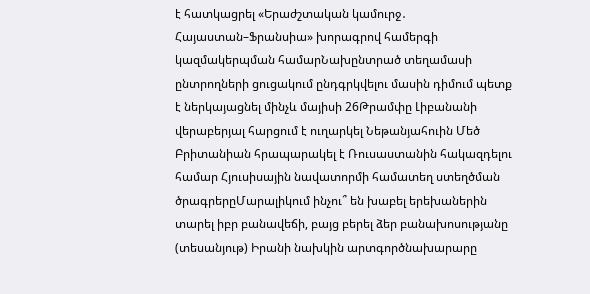է հատկացրել «Երաժշտական կամուրջ․ Հայաստան–Ֆրանսիա» խորագրով համերգի կազմակերպման համարՆախընտրած տեղամասի ընտրողների ցուցակում ընդգրկվելու մասին դիմում պետք է ներկայացնել մինչև մայիսի 26Թրամփը Լիբանանի վերաբերյալ հարցում է ուղարկել Նեթանյահուին Մեծ Բրիտանիան հրապարակել է Ռուսաստանին հակազդելու համար Հյուսիսային նավատորմի համատեղ ստեղծման ծրագրերըՄարալիկում ինչու՞ են խաբել երեխաներին տարել իբր բանավեճի, բայց բերել ձեր բանախոսությանը (տեսանյութ) Իրանի նախկին արտգործնախարարը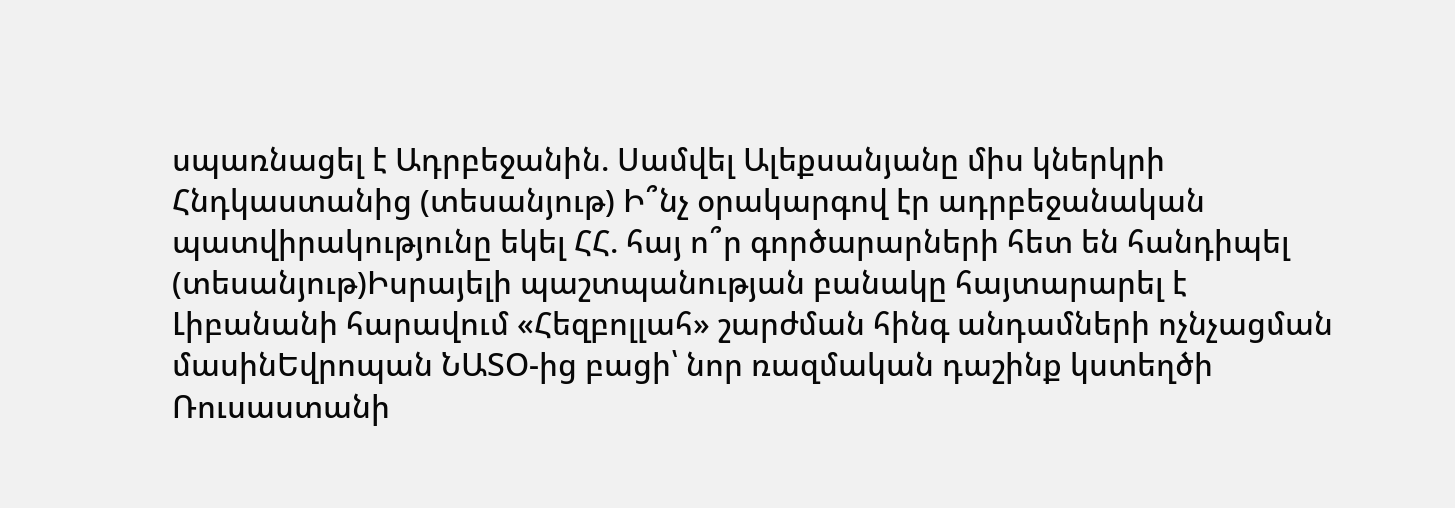սպառնացել է Ադրբեջանին. Սամվել Ալեքսանյանը միս կներկրի Հնդկաստանից (տեսանյութ) Ի՞նչ օրակարգով էր ադրբեջանական պատվիրակությունը եկել ՀՀ. հայ ո՞ր գործարարների հետ են հանդիպել (տեսանյութ)Իսրայելի պաշտպանության բանակը հայտարարել է Լիբանանի հարավում «Հեզբոլլահ» շարժման հինգ անդամների ոչնչացման մասինԵվրոպան ՆԱՏՕ-ից բացի՝ նոր ռազմական դաշինք կստեղծի Ռուսաստանի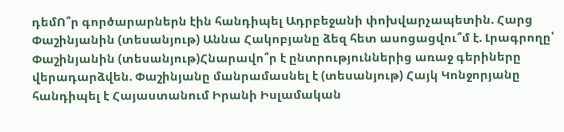դեմՈ՞ր գործարարներն էին հանդիպել Ադրբեջանի փոխվարչապետին. Հարց Փաշինյանին (տեսանյութ) Աննա Հակոբյանը ձեզ հետ ասոցացվու՞մ է. Լրագրողը՝ Փաշինյանին (տեսանյութ)Հնարավո՞ր է ընտրություններից առաջ գերիները վերադարձվեն. Փաշինյանը մանրամասնել է (տեսանյութ) Հայկ Կոնջորյանը հանդիպել է Հայաստանում Իրանի Իսլամական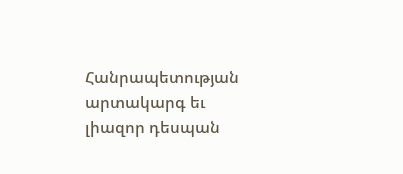Հանրապետության արտակարգ եւ լիազոր դեսպան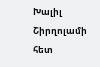Խալիլ Շիրղոլամի հետ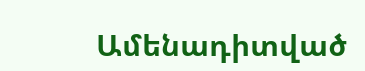Ամենադիտված